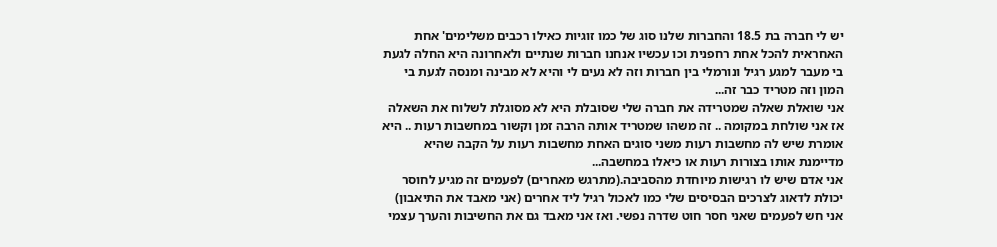יש לי חברה בת 18.5 והחברות שלנו סוג של כמו זוגיות כאילו רכבים משלימים' אחת האחראית להכל אחת רחפנית וכו עכשיו אנחנו חברות שנתיים ולאחרונה היא החלה לגעת בי מעבר למגע רגיל ונורמלי בין חברות וזה לא נעים לי והיא לא מבינה ומנסה לגעת בי המון וזה מטריד כבר זה...
אני שואלת שאלה שמטרידה את חברה שלי שסובלת היא לא מסוגלת לשלוח את השאלה אז אני שולחת במקומה .. זה משהו שמטריד אותה הרבה זמן וקשור במחשבות רעות .. היא אומרת שיש לה מחשבות רעות משני סוגים האחת מחשבות רעות על הקבה שהיא מדיימנת אותו בצורות רעות או כיאלו במחשבה...
אני אדם שיש לו רגישות מיוחדת מהסביבה.(מתרגש מאחרים) לפעמים זה מגיע לחוסר יכולת לדאוג לצרכים הבסיסים שלי כמו לאכול רגיל ליד אחרים (אני מאבד את התיאבון) אני חש לפעמים שאני חסר חוט שדרה נפשי. ואז אני מאבד גם את החשיבות והערך עצמי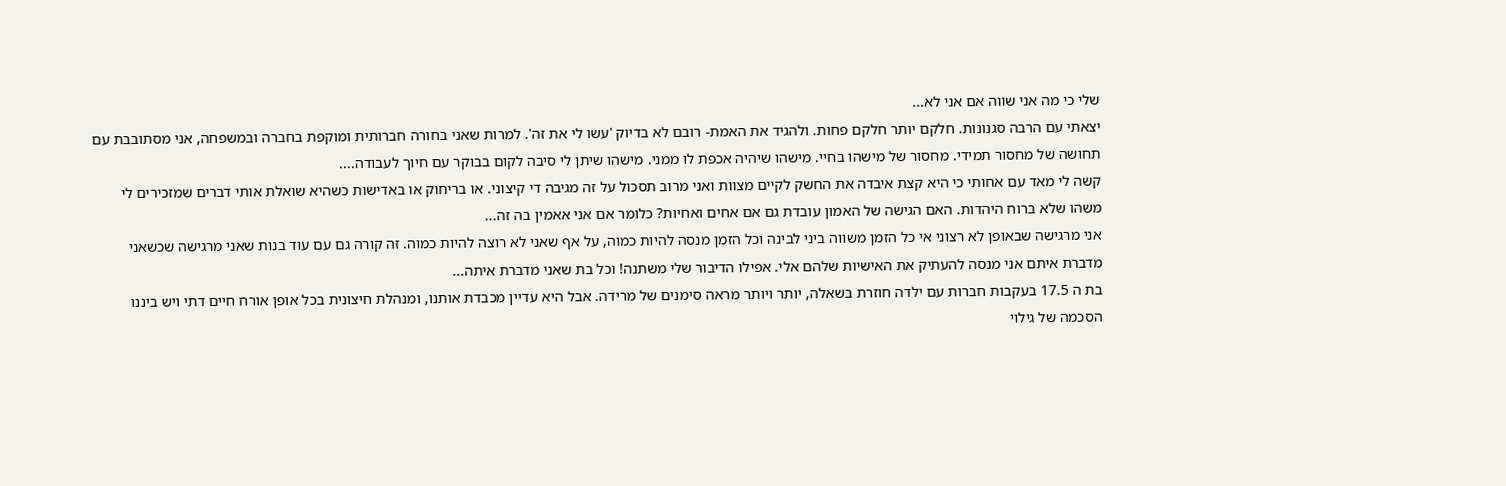שלי כי מה אני שווה אם אני לא...
יצאתי עם הרבה סגנונות. חלקם יותר חלקם פחות. ולהגיד את האמת- רובם לא בדיוק 'עשו לי את זה'. למרות שאני בחורה חברותית ומוקפת בחברה ובמשפחה, אני מסתובבת עם תחושה של מחסור תמידי. מחסור של מישהו בחיי. מישהו שיהיה אכפת לו ממני. מישהו שיתן לי סיבה לקום בבוקר עם חיוך לעבודה....
קשה לי מאד עם אחותי כי היא קצת איבדה את החשק לקיים מצוות ואני מרוב תסכול על זה מגיבה די קיצוני. או בריחוק או באדישות כשהיא שואלת אותי דברים שמזכירים לי משהו שלא ברוח היהדות. האם הגישה של האמון עובדת גם אם אחים ואחיות? כלומר אם אני אאמין בה זה...
אני מרגישה שבאופן לא רצוני אי כל הזמן משווה ביני לבינה וכל הזמן מנסה להיות כמוה, על אף שאני לא רוצה להיות כמוה. זה קורה גם עם עוד בנות שאני מרגישה שכשאני מדברת איתם אני מנסה להעתיק את האישיות שלהם אלי. אפילו הדיבור שלי משתנה! וכל בת שאני מדברת איתה...
בת ה 17.5 בעקבות חברות עם ילדה חוזרת בשאלה, יותר ויותר מראה סימנים של מרידה. אבל היא עדיין מכבדת אותנו, ומנהלת חיצונית בכל אופן אורח חיים דתי ויש ביננו הסכמה של גילוי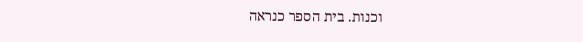וכנות. בית הספר כנראה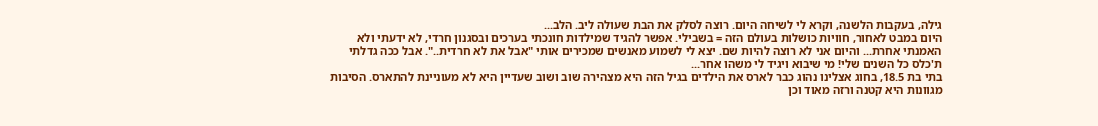גילה, בעקבות הלשנה, וקרא לי לשיחה היום. רוצה לסלק את הבת שעולה ליב. הלב...
היום במבט לאחור, חוויות כושלות בעולם הזה = בשבילי. אפשר להגיד שמילדות חונכתי בערכים ובסגנון חרדי, לא ידעתי ולא האמנתי אחרת... והיום אני לא רוצה להיות שם. יצא לי לשמוע מאנשים שמכירים אותי "אבל את לא חרדית..". אבל ככה גדלתי ת'כלס כל השנים שלי! מי שיבוא ויגיד לי משהו אחר...
בתי בת 18.5, בחוג אצלינו נהוג כבר לארס את הילדים בגיל הזה היא מצהירה שוב ושוב שעדיין היא לא מעוניינת להתארס. הסיבות מגוונות היא קטנה ורזה מאוד וכן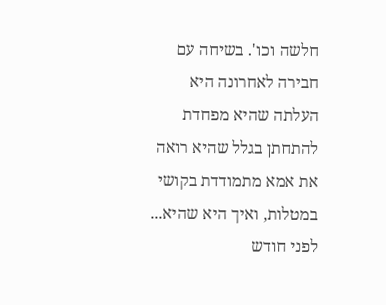חלשה וכו'. בשיחה עם חבירה לאחרונה היא העלתה שהיא מפחדת להתחתן בגלל שהיא רואה את אמא מתמודדת בקושי במטלות, ואיך היא שהיא...
לפני חודש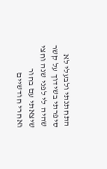התחתנתי ולבעלי לא סיפרתי בשידוך על קשר שהיה לי לפני שנה וחצי שיצאתי עם בחור ואחרי חודשיים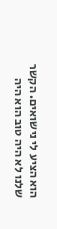הוא הציע לי נישואים. הקשר שלנו לא היה טוב הוא היה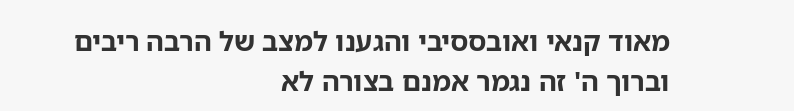מאוד קנאי ואובססיבי והגענו למצב של הרבה ריבים וברוך ה' זה נגמר אמנם בצורה לא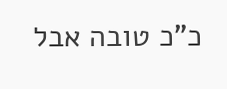כ"כ טובה אבל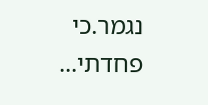נגמר.כי פחדתי...